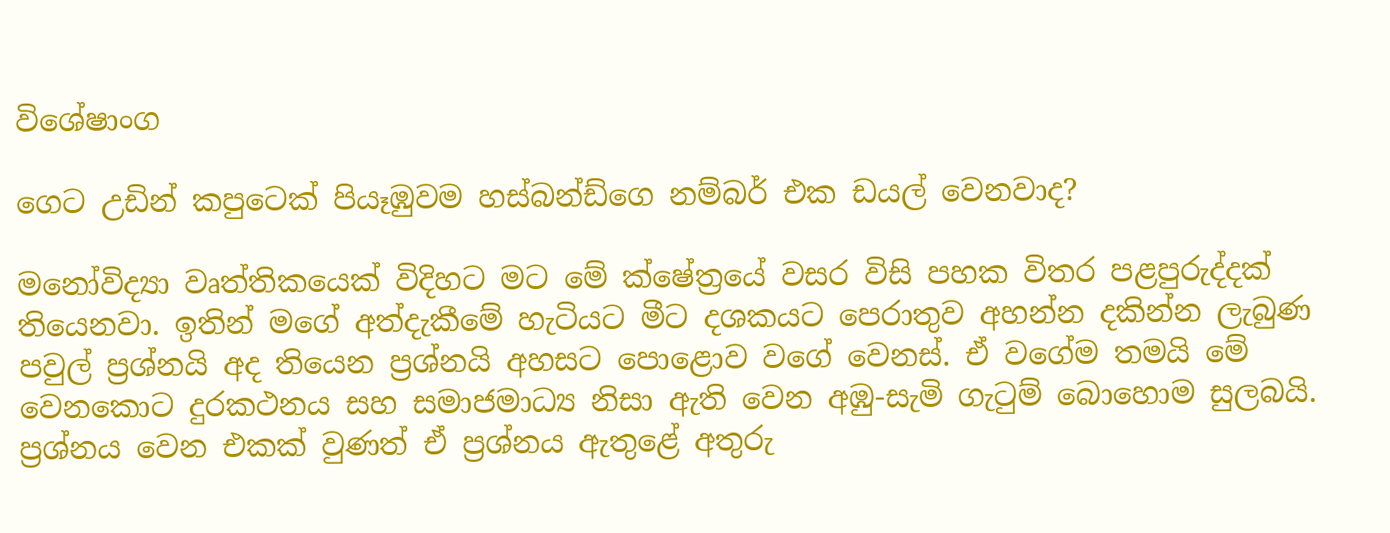විශේෂාංග

ගෙට උඩින් කපුටෙක් පියෑඹුවම හස්බන්ඩ්ගෙ නම්බර් එක ඩයල් වෙනවාද?

මනෝවිද්‍යා වෘත්තිකයෙක් විදිහට මට මේ ක්ෂේත්‍රයේ වසර විසි පහක විතර පළපුරුද්දක් තියෙනවා. ඉතින් මගේ අත්දැකීමේ හැටියට මීට දශකයට පෙරාතුව අහන්න දකින්න ලැබුණ පවුල් ප්‍රශ්නයි අද තියෙන ප්‍රශ්නයි අහසට පොළොව වගේ වෙනස්. ඒ වගේම තමයි මේ වෙනකොට දුරකථනය සහ සමාජමාධ්‍ය නිසා ඇති වෙන අඹු-සැමි ගැටුම් බොහොම සුලබයි. ප්‍රශ්නය වෙන එකක් වුණත් ඒ ප්‍රශ්නය ඇතුළේ අතුරු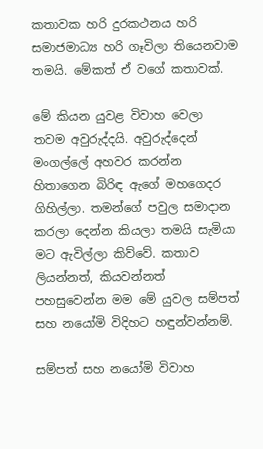කතාවක හරි දුරකථනය හරි සමාජමාධ්‍ය හරි ගෑවිලා තියෙනවාම තමයි. මේකත් ඒ වගේ කතාවක්.

මේ කියන යුවළ විවාහ වෙලා තවම අවුරුද්දයි. අවුරුද්දෙන් මංගල්ලේ අහවර කරන්න හිතාගෙන බිරිඳ ඇගේ මහගෙදර ගිහිල්ලා. තමන්ගේ පවුල සමාදාන කරලා දෙන්න කියලා තමයි සැමියා මට ඇවිල්ලා කිව්වේ. කතාව ලියන්නත්, කියවන්නත් පහසුවෙන්න මම මේ යුවල සම්පත් සහ නයෝමි විදිහට හඳුන්වන්නම්.

සම්පත් සහ නයෝමි විවාහ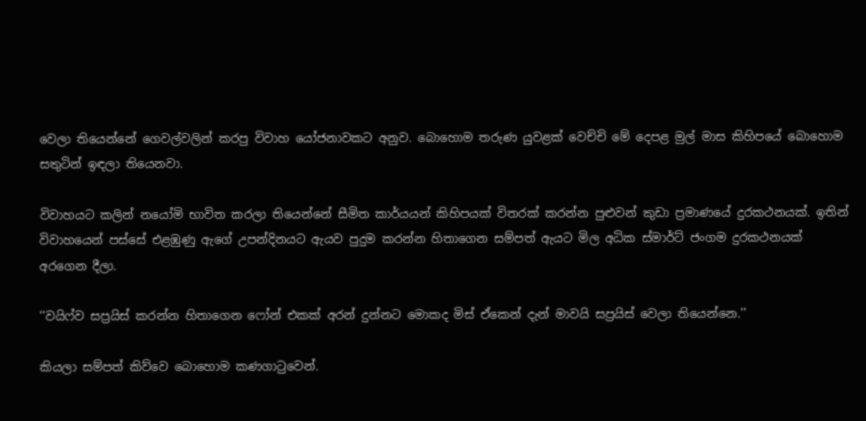වෙලා තියෙන්නේ ගෙවල්වලින් කරපු විවාහ යෝජනාවකට අනුව. බොහොම තරුණ යුවළක් වෙච්චි මේ දෙපළ මුල් මාස කිහිපයේ බොහොම සතුටින් ඉඳලා තියෙනවා.

විවාහයට කලින් නයෝමි භාවිත කරලා තියෙන්නේ සීමිත කාර්යයන් කිහිපයක් විතරක් කරන්න පුළුවන් කුඩා ප්‍රමාණයේ දුරකථනයක්. ඉතින් විවාහයෙන් පස්සේ එළඹුණු ඇගේ උපන්දිනයට ඇයව පුදුම කරන්න හිතාගෙන සම්පත් ඇයට මිල අධික ස්මාර්ට් ජංගම දුරකථනයක් අරගෙන දීලා.

‘‘වයිෆ්ව සප්‍රයිස් කරන්න හිතාගෙන ෆෝන් එකක් අරන් දුන්නට මොකද මිස් ඒකෙන් දැන් මාවයි සප්‍රයිස් වෙලා තියෙන්නෙ.’’

කියලා සම්පත් කිව්වෙ බොහොම කණගාටුවෙන්.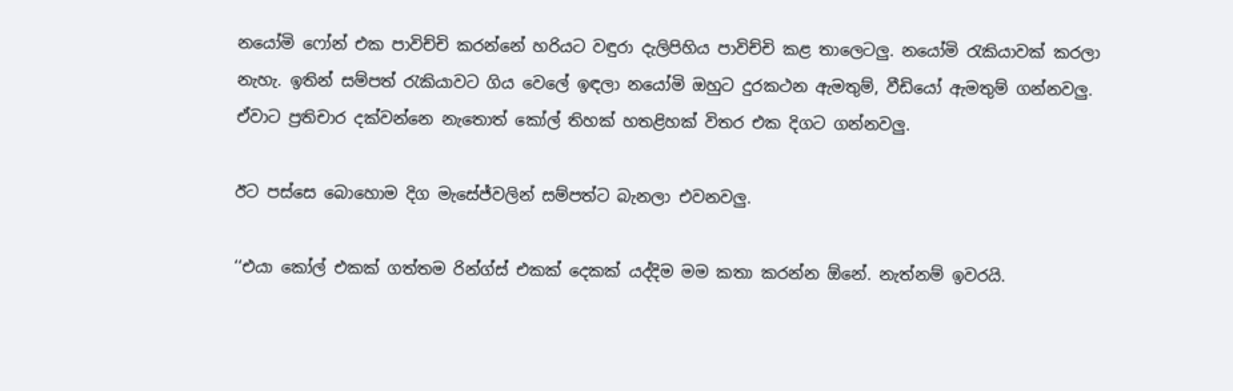නයෝමි ෆෝන් එක පාවිච්චි කරන්නේ හරියට වඳුරා දැලිපිහිය පාවිච්චි කළ තාලෙටලු. නයෝමි රැකියාවක් කරලා නැහැ. ඉතින් සම්පත් රැකියාවට ගිය වෙලේ ඉඳලා නයෝමි ඔහුට දුරකථන ඇමතුම්, වීඩියෝ ඇමතුම් ගන්නවලු. ඒවාට ප්‍රතිචාර දක්වන්නෙ නැතොත් කෝල් තිහක් හතළිහක් විතර එක දිගට ගන්නවලු.

ඊට පස්සෙ බොහොම දිග මැසේජ්වලින් සම්පත්ට බැනලා එවනවලු.

‘‘එයා කෝල් එකක් ගත්තම රින්ග්ස් එකක් දෙකක් යද්දිම මම කතා කරන්න ඕනේ. නැත්නම් ඉවරයි.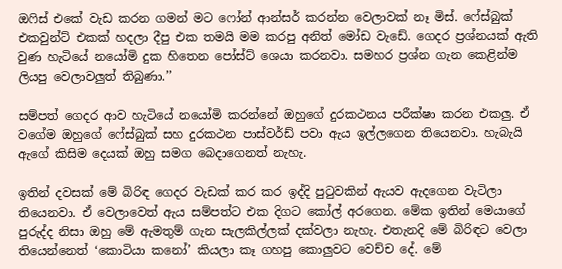ඔෆිස් එකේ වැඩ කරන ගමන් මට ෆෝන් ආන්සර් කරන්න වෙලාවක් නෑ මිස්. ෆේස්බුක් එකවුන්ට් එකක් හදලා දීපු එක තමයි මම කරපු අනිත් මෝඩ වැඩේ. ගෙදර ප්‍රශ්නයක් ඇති වුණ හැටියේ නයෝමි දුක හිතෙන පෝස්ට් ශෙයා කරනවා. සමහර ප්‍රශ්න ගැන කෙළින්ම ලියපු වෙලාවලුත් තිබුණා.’’

සම්පත් ගෙදර ආව හැටියේ නයෝමි කරන්නේ ඔහුගේ දුරකථනය පරීක්ෂා කරන එකලු. ඒ වගේම ඔහුගේ ෆේස්බුක් සහ දුරකථන පාස්වර්ඩ් පවා ඇය ඉල්ලගෙන තියෙනවා. හැබැයි ඇගේ කිසිම දෙයක් ඔහු සමග බෙදාගෙනත් නැහැ.

ඉතින් දවසක් මේ බිරිඳ ගෙදර වැඩක් කර කර ඉද්දි පුටුවකින් ඇයව ඇදගෙන වැටිලා තියෙනවා. ඒ වෙලාවෙත් ඇය සම්පත්ට එක දිගට කෝල් අරගෙන. මේක ඉතින් මෙයාගේ පුරුද්ද නිසා ඔහු මේ ඇමතුම් ගැන සැලකිල්ලක් දක්වලා නැහැ. එතැනදි මේ බිරිඳට වෙලා තියෙන්නෙත් ‘කොටියා කනෝ’ කියලා කෑ ගහපු කොලුවට වෙච්ච දේ. මේ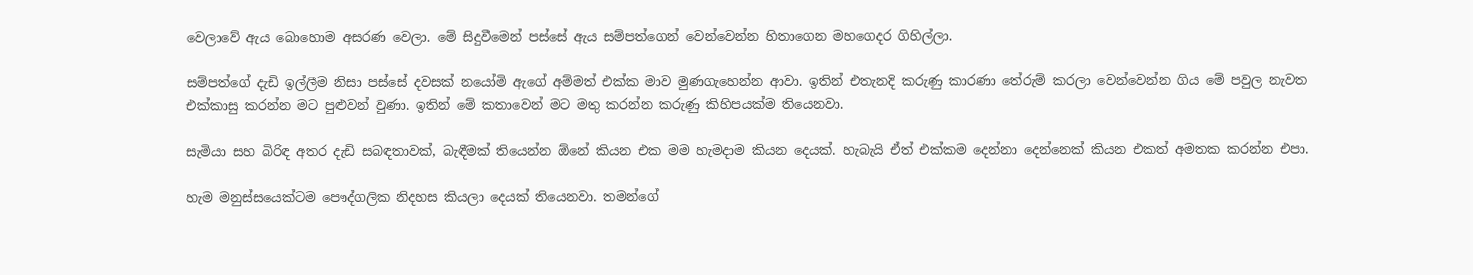වෙලාවේ ඇය බොහොම අසරණ වෙලා. මේ සිදුවීමෙන් පස්සේ ඇය සම්පත්ගෙන් වෙන්වෙන්න හිතාගෙන මහගෙදර ගිහිල්ලා.

සම්පත්ගේ දැඩි ඉල්ලීම නිසා පස්සේ දවසක් නයෝමි ඇගේ අම්මත් එක්ක මාව මුණගැහෙන්න ආවා. ඉතින් එතැනදි කරුණු කාරණා තේරුම් කරලා වෙන්වෙන්න ගිය මේ පවුල නැවත එක්කාසු කරන්න මට පුළුවන් වුණා. ඉතින් මේ කතාවෙන් මට මතු කරන්න කරුණු කිහිපයක්ම තියෙනවා.

සැමියා සහ බිරිඳ අතර දැඩි සබඳතාවක්, බැඳීමක් තියෙන්න ඕනේ කියන එක මම හැමදාම කියන දෙයක්. හැබැයි ඒත් එක්කම දෙන්නා දෙන්නෙක් කියන එකත් අමතක කරන්න එපා.

හැම මනුස්සයෙක්ටම පෞද්ගලික නිදහස කියලා දෙයක් තියෙනවා. තමන්ගේ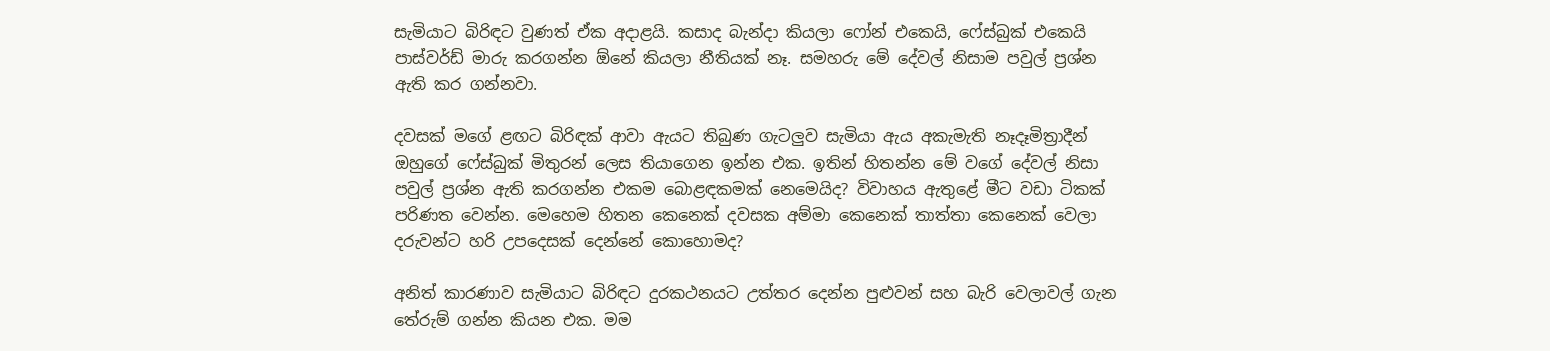සැමියාට බිරිඳට වුණත් ඒක අදාළයි. කසාද බැන්දා කියලා ෆෝන් එකෙයි, ෆේස්බුක් එකෙයි පාස්වර්ඩ් මාරු කරගන්න ඕනේ කියලා නීතියක් නෑ. සමහරු මේ දේවල් නිසාම පවුල් ප්‍රශ්න ඇති කර ගන්නවා.

දවසක් මගේ ළඟට බිරිඳක් ආවා ඇයට තිබුණ ගැටලුව සැමියා ඇය අකැමැති නෑදෑමිත්‍රාදීන් ඔහුගේ ෆේස්බුක් මිතුරන් ලෙස තියාගෙන ඉන්න එක. ඉතින් හිතන්න මේ වගේ දේවල් නිසා පවුල් ප්‍රශ්න ඇති කරගන්න එකම බොළඳකමක් නෙමෙයිද? විවාහය ඇතුළේ මීට වඩා ටිකක් පරිණත වෙන්න. මෙහෙම හිතන කෙනෙක් දවසක අම්මා කෙනෙක් තාත්තා කෙනෙක් වෙලා දරුවන්ට හරි උපදෙසක් දෙන්නේ කොහොමද?

අනිත් කාරණාව සැමියාට බිරිඳට දුරකථනයට උත්තර දෙන්න පුළුවන් සහ බැරි වෙලාවල් ගැන තේරුම් ගන්න කියන එක. මම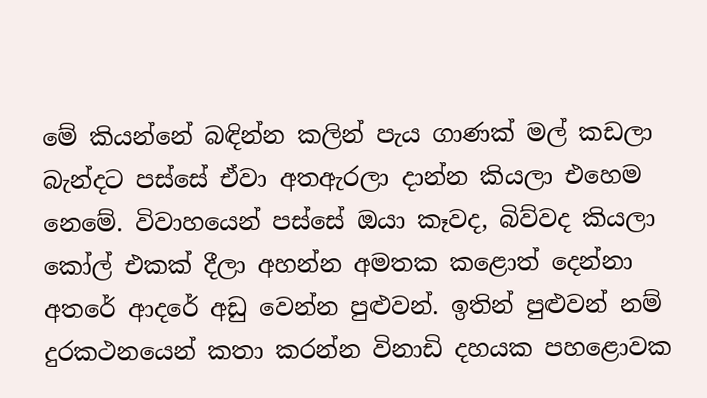මේ කියන්නේ බඳින්න කලින් පැය ගාණක් මල් කඩලා බැන්දට පස්සේ ඒවා අතඇරලා දාන්න කියලා එහෙම නෙමේ. විවාහයෙන් පස්සේ ඔයා කෑවද, බිව්වද කියලා කෝල් එකක් දීලා අහන්න අමතක කළොත් දෙන්නා අතරේ ආදරේ අඩු වෙන්න පුළුවන්. ඉතින් පුළුවන් නම් දුරකථනයෙන් කතා කරන්න විනාඩි දහයක පහළොවක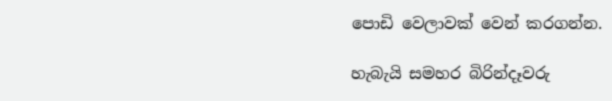පොඩි වෙලාවක් වෙන් කරගන්න.

හැබැයි සමහර බිරින්දෑවරු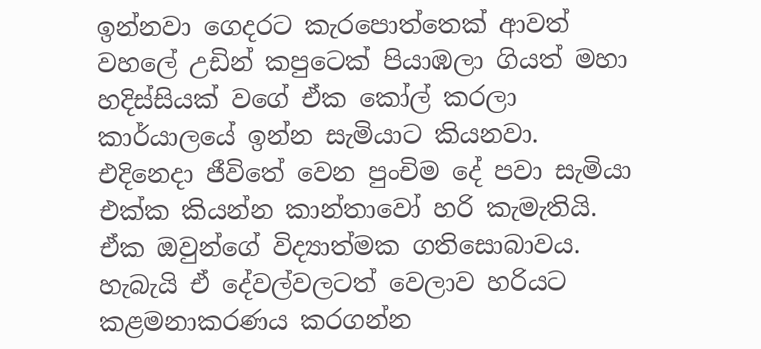ඉන්නවා ගෙදරට කැරපොත්තෙක් ආවත් වහලේ උඩින් කපුටෙක් පියාඹලා ගියත් මහා හදිස්සියක් වගේ ඒක කෝල් කරලා කාර්යාලයේ ඉන්න සැමියාට කියනවා. එදිනෙදා ජීවිතේ වෙන පුංචිම දේ පවා සැමියා එක්ක කියන්න කාන්තාවෝ හරි කැමැතියි. ඒක ඔවුන්ගේ විද්‍යාත්මක ගතිසොබාවය. හැබැයි ඒ දේවල්වලටත් වෙලාව හරියට කළමනාකරණය කරගන්න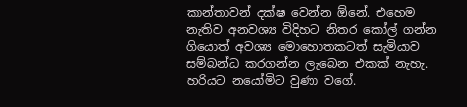කාන්තාවන් දක්ෂ වෙන්න ඕනේ. එහෙම නැතිව අනවශ්‍ය විදිහට නිතර කෝල් ගන්න ගියොත් අවශ්‍ය මොහොතකටත් සැමියාව සම්බන්ධ කරගන්න ලැබෙන එකක් නැහැ. හරියට නයෝමිට වුණා වගේ.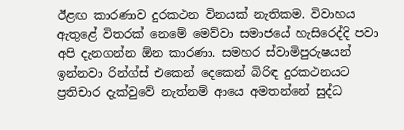ඊළඟ කාරණාව දුරකථන විනයක් නැතිකම. විවාහය ඇතුළේ විතරක් නෙමේ මෙව්වා සමාජයේ හැසිරෙද්දි පවා අපි දැනගන්න ඕන කාරණා. සමහර ස්වාමිපුරුෂයන් ඉන්නවා රින්ග්ස් එකෙන් දෙකෙන් බිරිඳ දුරකථනයට ප්‍රතිචාර දැක්වුවේ නැත්නම් ආයෙ අමතන්නේ සුද්ධ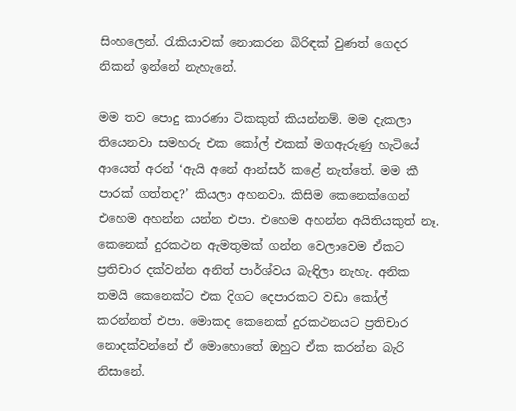සිංහලෙන්. රැකියාවක් නොකරන බිරිඳක් වුණත් ගෙදර නිකන් ඉන්නේ නැහැනේ.

මම තව පොදු කාරණා ටිකකුත් කියන්නම්. මම දැකලා තියෙනවා සමහරු එක කෝල් එකක් මගඇරුණු හැටියේ ආයෙත් අරන් ‘ඇයි අනේ ආන්සර් කළේ නැත්තේ. මම කී පාරක් ගත්තද?’ කියලා අහනවා. කිසිම කෙනෙක්ගෙන් එහෙම අහන්න යන්න එපා. එහෙම අහන්න අයිතියකුත් නෑ. කෙනෙක් දුරකථන ඇමතුමක් ගන්න වෙලාවෙම ඒකට ප්‍රතිචාර දක්වන්න අනිත් පාර්ශ්වය බැඳිලා නැහැ. අනික තමයි කෙනෙක්ට එක දිගට දෙපාරකට වඩා කෝල් කරන්නත් එපා. මොකද කෙනෙක් දුරකථනයට ප්‍රතිචාර නොදක්වන්නේ ඒ මොහොතේ ඔහුට ඒක කරන්න බැරි නිසානේ.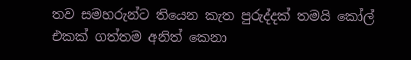තව සමහරුන්ට තියෙන කැත පුරුද්දක් තමයි කෝල් එකක් ගත්තම අනිත් කෙනා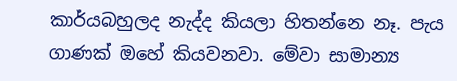කාර්යබහුලද නැද්ද කියලා හිතන්නෙ නෑ. පැය ගාණක් ඔහේ කියවනවා. මේවා සාමාන්‍ය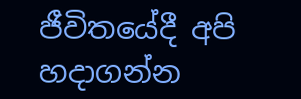ජීවිතයේදී අපි හදාගන්න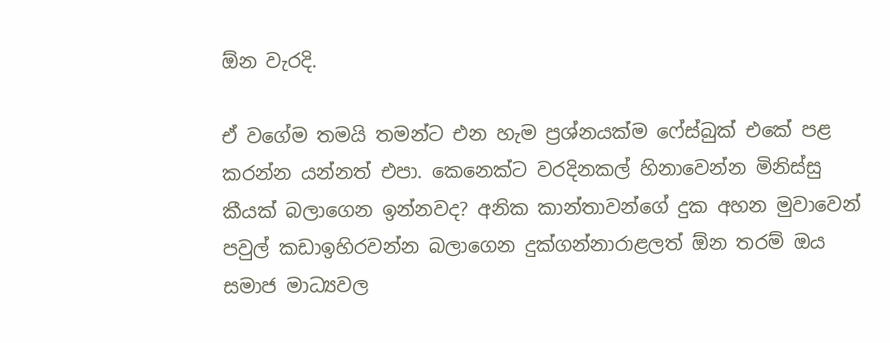ඕන වැරදි.

ඒ වගේම තමයි තමන්ට එන හැම ප්‍රශ්නයක්ම ෆේස්බුක් එකේ පළ කරන්න යන්නත් එපා. කෙනෙක්ට වරදිනකල් හිනාවෙන්න මිනිස්සු කීයක් බලාගෙන ඉන්නවද? අනික කාන්තාවන්ගේ දුක අහන මුවාවෙන් පවුල් කඩාඉහිරවන්න බලාගෙන දුක්ගන්නාරාළලත් ඕන තරම් ඔය සමාජ මාධ්‍යවල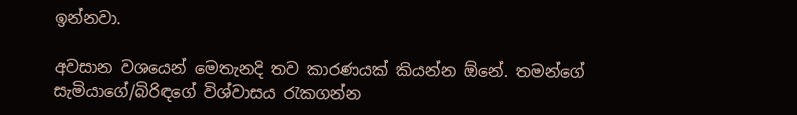ඉන්නවා.

අවසාන වශයෙන් මෙතැනදි තව කාරණයක් කියන්න ඕනේ. තමන්ගේ සැමියාගේ/බිරිඳගේ විශ්වාසය රැකගන්න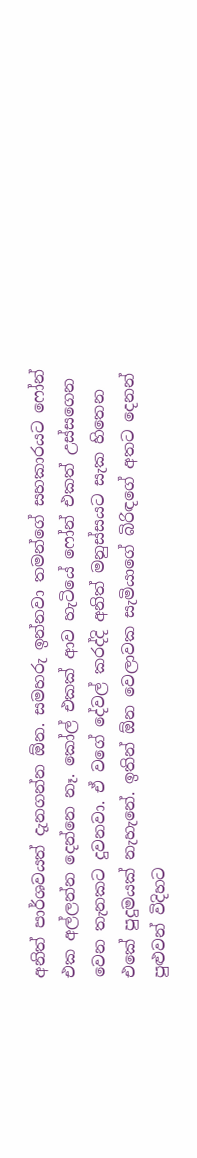අනිත් පාර්ශවයත් දැනගන්න ඕන. සමහරු ඉන්නවා තමන්ගේ සහකාරයට ෆෝන් එක අල්ලන්න දෙන්නෙ නෑ. කෝල් එකක් ආව හැටියේ ෆෝන් එකත් උස්සගෙන වෙන තැනකට දුවනවා. ඒ වගේ දේවල් කරද්දි අනිත් මනුස්සයට සැක හිතෙන එකේ පුදුමයක් නැහැනේ. ඉතින් ඕන වෙලාවක සැමියාගේ බිරිඳගේ අතට දෙනන් පුළුවන් විදිහට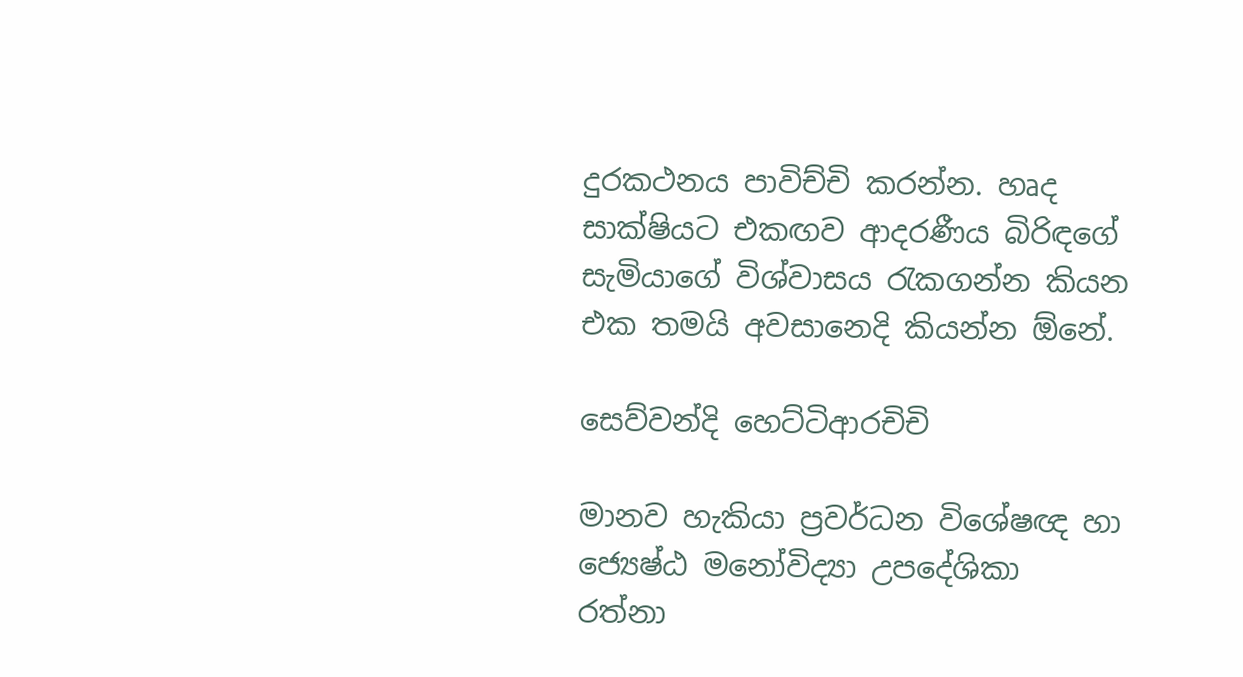දුරකථනය පාවිච්චි කරන්න. හෘද සාක්ෂියට එකඟව ආදරණීය බිරිඳගේ සැමියාගේ විශ්වාසය රැකගන්න කියන එක තමයි අවසානෙදි කියන්න ඕනේ.

සෙව්වන්දි හෙට්ටිආරචිචි

මානව හැකියා ප්‍රවර්ධන විශේෂඥ හා ජ්‍යෙෂ්ඨ මනෝවිද්‍යා උපදේශිකා  රත්නා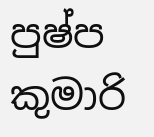පුෂ්ප කුමාරි